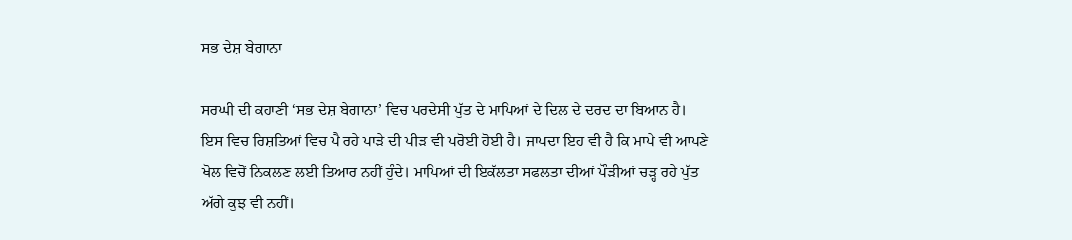ਸਭ ਦੇਸ਼ ਬੇਗਾਨਾ

ਸਰਘੀ ਦੀ ਕਹਾਣੀ ‘ਸਭ ਦੇਸ਼ ਬੇਗਾਨਾ’ ਵਿਚ ਪਰਦੇਸੀ ਪੁੱਤ ਦੇ ਮਾਪਿਆਂ ਦੇ ਦਿਲ ਦੇ ਦਰਦ ਦਾ ਬਿਆਨ ਹੈ। ਇਸ ਵਿਚ ਰਿਸ਼ਤਿਆਂ ਵਿਚ ਪੈ ਰਹੇ ਪਾੜੇ ਦੀ ਪੀੜ ਵੀ ਪਰੋਈ ਹੋਈ ਹੈ। ਜਾਪਦਾ ਇਹ ਵੀ ਹੈ ਕਿ ਮਾਪੇ ਵੀ ਆਪਣੇ ਖੋਲ ਵਿਚੋਂ ਨਿਕਲਣ ਲਈ ਤਿਆਰ ਨਹੀਂ ਹੁੰਦੇ। ਮਾਪਿਆਂ ਦੀ ਇਕੱਲਤਾ ਸਫਲਤਾ ਦੀਆਂ ਪੌੜੀਆਂ ਚੜ੍ਹ ਰਹੇ ਪੁੱਤ ਅੱਗੇ ਕੁਝ ਵੀ ਨਹੀਂ।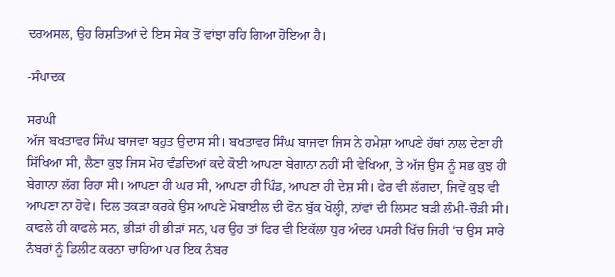ਦਰਅਸਲ, ਉਹ ਰਿਸ਼ਤਿਆਂ ਦੇ ਇਸ ਸੇਕ ਤੋਂ ਵਾਂਝਾ ਰਹਿ ਗਿਆ ਹੋਇਆ ਹੈ।

-ਸੰਪਾਦਕ

ਸਰਘੀ
ਅੱਜ ਬਖਤਾਵਰ ਸਿੰਘ ਬਾਜਵਾ ਬਹੁਤ ਉਦਾਸ ਸੀ। ਬਖਤਾਵਰ ਸਿੰਘ ਬਾਜਵਾ ਜਿਸ ਨੇ ਹਮੇਸ਼ਾ ਆਪਣੇ ਹੱਥਾਂ ਨਾਲ ਦੇਣਾ ਹੀ ਸਿੱਖਿਆ ਸੀ, ਲੈਣਾ ਕੁਝ ਜਿਸ ਮੋਹ ਵੰਡਦਿਆਂ ਕਦੇ ਕੋਈ ਆਪਣਾ ਬੇਗਾਨਾ ਨਹੀਂ ਸੀ ਵੇਖਿਆ, ਤੇ ਅੱਜ ਉਸ ਨੂੰ ਸਭ ਕੁਝ ਹੀ ਬੇਗਾਨਾ ਲੱਗ ਰਿਹਾ ਸੀ। ਆਪਣਾ ਹੀ ਘਰ ਸੀ, ਆਪਣਾ ਹੀ ਪਿੰਡ, ਆਪਣਾ ਹੀ ਦੇਸ਼ ਸੀ। ਫੇਰ ਵੀ ਲੱਗਦਾ, ਜਿਵੇਂ ਕੁਝ ਵੀ ਆਪਣਾ ਨਾ ਹੋਵੇ। ਦਿਲ ਤਕੜਾ ਕਰਕੇ ਉਸ ਆਪਣੇ ਮੋਬਾਈਲ ਦੀ ਫੋਨ ਬੁੱਕ ਖੋਲ੍ਹੀ, ਨਾਂਵਾਂ ਦੀ ਲਿਸਟ ਬੜੀ ਲੰਮੀ-ਚੌੜੀ ਸੀ। ਕਾਫਲੇ ਹੀ ਕਾਫਲੇ ਸਨ, ਭੀੜਾਂ ਹੀ ਭੀੜਾਂ ਸਨ, ਪਰ ਉਹ ਤਾਂ ਫਿਰ ਵੀ ਇਕੱਲਾ ਧੁਰ ਅੰਦਰ ਪਸਰੀ ਖਿੱਚ ਜਿਹੀ ‘ਚ ਉਸ ਸਾਰੇ ਨੰਬਰਾਂ ਨੂੰ ਡਿਲੀਟ ਕਰਨਾ ਚਾਹਿਆ ਪਰ ਇਕ ਨੰਬਰ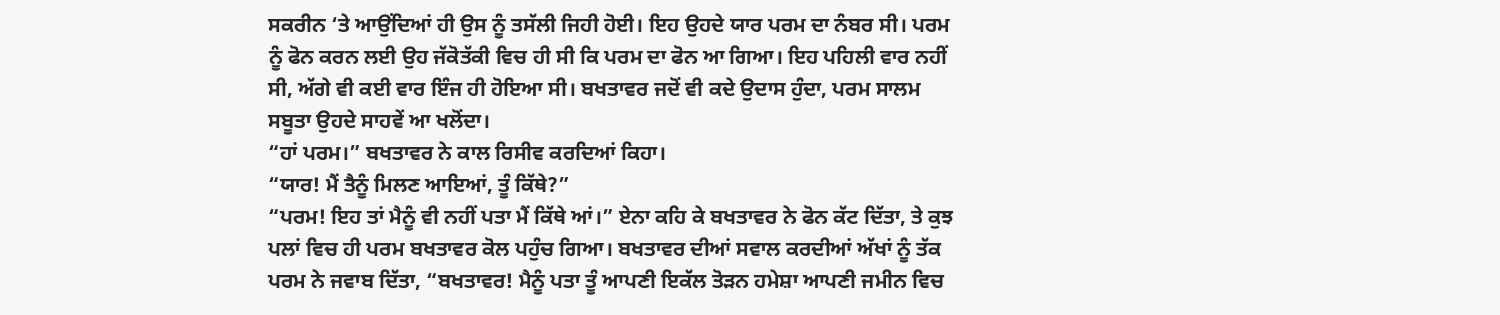ਸਕਰੀਨ ‘ਤੇ ਆਉਂਦਿਆਂ ਹੀ ਉਸ ਨੂੰ ਤਸੱਲੀ ਜਿਹੀ ਹੋਈ। ਇਹ ਉਹਦੇ ਯਾਰ ਪਰਮ ਦਾ ਨੰਬਰ ਸੀ। ਪਰਮ ਨੂੰ ਫੋਨ ਕਰਨ ਲਈ ਉਹ ਜੱਕੋਤੱਕੀ ਵਿਚ ਹੀ ਸੀ ਕਿ ਪਰਮ ਦਾ ਫੋਨ ਆ ਗਿਆ। ਇਹ ਪਹਿਲੀ ਵਾਰ ਨਹੀਂ ਸੀ, ਅੱਗੇ ਵੀ ਕਈ ਵਾਰ ਇੰਜ ਹੀ ਹੋਇਆ ਸੀ। ਬਖਤਾਵਰ ਜਦੋਂ ਵੀ ਕਦੇ ਉਦਾਸ ਹੁੰਦਾ, ਪਰਮ ਸਾਲਮ ਸਬੂਤਾ ਉਹਦੇ ਸਾਹਵੇਂ ਆ ਖਲੋਂਦਾ।
“ਹਾਂ ਪਰਮ।” ਬਖਤਾਵਰ ਨੇ ਕਾਲ ਰਿਸੀਵ ਕਰਦਿਆਂ ਕਿਹਾ।
“ਯਾਰ! ਮੈਂ ਤੈਨੂੰ ਮਿਲਣ ਆਇਆਂ, ਤੂੰ ਕਿੱਥੇ?”
“ਪਰਮ! ਇਹ ਤਾਂ ਮੈਨੂੰ ਵੀ ਨਹੀਂ ਪਤਾ ਮੈਂ ਕਿੱਥੇ ਆਂ।” ਏਨਾ ਕਹਿ ਕੇ ਬਖਤਾਵਰ ਨੇ ਫੋਨ ਕੱਟ ਦਿੱਤਾ, ਤੇ ਕੁਝ ਪਲਾਂ ਵਿਚ ਹੀ ਪਰਮ ਬਖਤਾਵਰ ਕੋਲ ਪਹੁੰਚ ਗਿਆ। ਬਖਤਾਵਰ ਦੀਆਂ ਸਵਾਲ ਕਰਦੀਆਂ ਅੱਖਾਂ ਨੂੰ ਤੱਕ ਪਰਮ ਨੇ ਜਵਾਬ ਦਿੱਤਾ, “ਬਖਤਾਵਰ! ਮੈਨੂੰ ਪਤਾ ਤੂੰ ਆਪਣੀ ਇਕੱਲ ਤੋੜਨ ਹਮੇਸ਼ਾ ਆਪਣੀ ਜਮੀਨ ਵਿਚ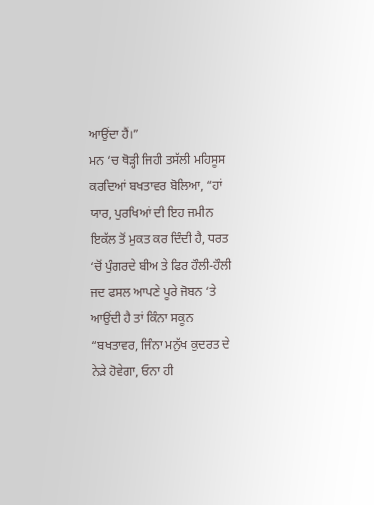ਆਉਂਦਾ ਹੈਂ।”
ਮਨ ‘ਚ ਥੋੜ੍ਹੀ ਜਿਹੀ ਤਸੱਲੀ ਮਹਿਸੂਸ ਕਰਦਿਆਂ ਬਖਤਾਵਰ ਬੋਲਿਆ, “ਹਾਂ ਯਾਰ, ਪੁਰਖਿਆਂ ਦੀ ਇਹ ਜਮੀਨ ਇਕੱਲ ਤੋਂ ਮੁਕਤ ਕਰ ਦਿੰਦੀ ਹੈ, ਧਰਤ ‘ਚੋਂ ਪੁੰਗਰਦੇ ਬੀਅ ਤੇ ਫਿਰ ਹੌਲੀ-ਹੌਲੀ ਜਦ ਫਸਲ ਆਪਣੇ ਪੂਰੇ ਜੋਬਨ ‘ਤੇ ਆਉਂਦੀ ਹੈ ਤਾਂ ਕਿੰਨਾ ਸਕੂਨ
“ਬਖਤਾਵਰ, ਜਿੰਨਾ ਮਨੁੱਖ ਕੁਦਰਤ ਦੇ ਨੇੜੇ ਹੋਵੇਗਾ, ਓਨਾ ਹੀ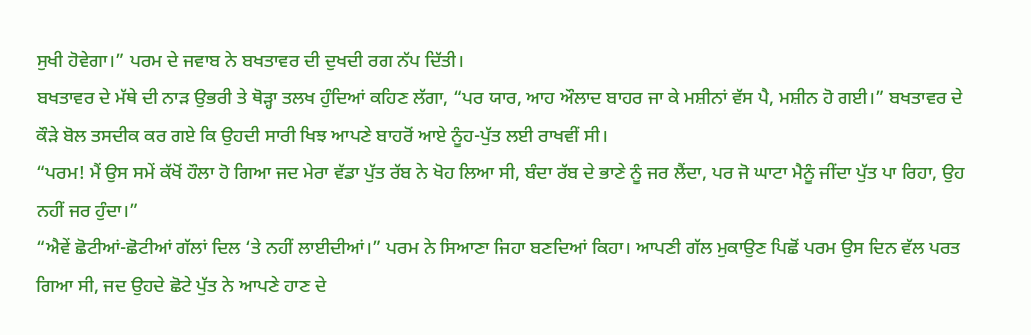ਸੁਖੀ ਹੋਵੇਗਾ।” ਪਰਮ ਦੇ ਜਵਾਬ ਨੇ ਬਖਤਾਵਰ ਦੀ ਦੁਖਦੀ ਰਗ ਨੱਪ ਦਿੱਤੀ।
ਬਖਤਾਵਰ ਦੇ ਮੱਥੇ ਦੀ ਨਾੜ ਉਭਰੀ ਤੇ ਥੋੜ੍ਹਾ ਤਲਖ ਹੁੰਦਿਆਂ ਕਹਿਣ ਲੱਗਾ, “ਪਰ ਯਾਰ, ਆਹ ਔਲਾਦ ਬਾਹਰ ਜਾ ਕੇ ਮਸ਼ੀਨਾਂ ਵੱਸ ਪੈ, ਮਸ਼ੀਨ ਹੋ ਗਈ।” ਬਖਤਾਵਰ ਦੇ ਕੌੜੇ ਬੋਲ ਤਸਦੀਕ ਕਰ ਗਏ ਕਿ ਉਹਦੀ ਸਾਰੀ ਖਿਝ ਆਪਣੇ ਬਾਹਰੋਂ ਆਏ ਨੂੰਹ-ਪੁੱਤ ਲਈ ਰਾਖਵੀਂ ਸੀ।
“ਪਰਮ! ਮੈਂ ਉਸ ਸਮੇਂ ਕੱਖੋਂ ਹੌਲਾ ਹੋ ਗਿਆ ਜਦ ਮੇਰਾ ਵੱਡਾ ਪੁੱਤ ਰੱਬ ਨੇ ਖੋਹ ਲਿਆ ਸੀ, ਬੰਦਾ ਰੱਬ ਦੇ ਭਾਣੇ ਨੂੰ ਜਰ ਲੈਂਦਾ, ਪਰ ਜੋ ਘਾਟਾ ਮੈਨੂੰ ਜੀਂਦਾ ਪੁੱਤ ਪਾ ਰਿਹਾ, ਉਹ ਨਹੀਂ ਜਰ ਹੁੰਦਾ।”
“ਐਵੇਂ ਛੋਟੀਆਂ-ਛੋਟੀਆਂ ਗੱਲਾਂ ਦਿਲ ‘ਤੇ ਨਹੀਂ ਲਾਈਦੀਆਂ।” ਪਰਮ ਨੇ ਸਿਆਣਾ ਜਿਹਾ ਬਣਦਿਆਂ ਕਿਹਾ। ਆਪਣੀ ਗੱਲ ਮੁਕਾਉਣ ਪਿਛੋਂ ਪਰਮ ਉਸ ਦਿਨ ਵੱਲ ਪਰਤ ਗਿਆ ਸੀ, ਜਦ ਉਹਦੇ ਛੋਟੇ ਪੁੱਤ ਨੇ ਆਪਣੇ ਹਾਣ ਦੇ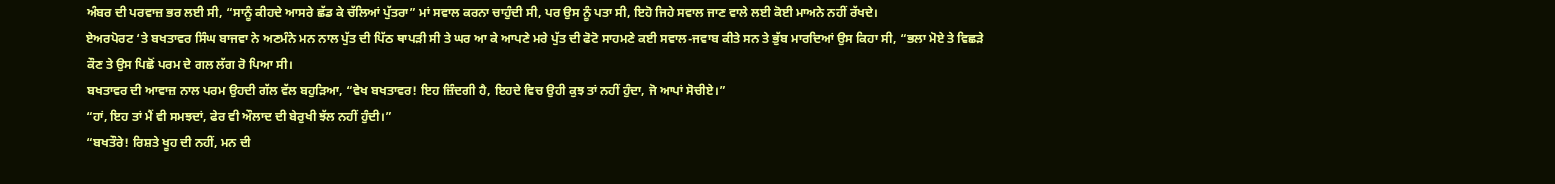ਅੰਬਰ ਦੀ ਪਰਵਾਜ਼ ਭਰ ਲਈ ਸੀ, “ਸਾਨੂੰ ਕੀਹਦੇ ਆਸਰੇ ਛੱਡ ਕੇ ਚੱਲਿਆਂ ਪੁੱਤਰਾ” ਮਾਂ ਸਵਾਲ ਕਰਨਾ ਚਾਹੁੰਦੀ ਸੀ, ਪਰ ਉਸ ਨੂੰ ਪਤਾ ਸੀ, ਇਹੋ ਜਿਹੇ ਸਵਾਲ ਜਾਣ ਵਾਲੇ ਲਈ ਕੋਈ ਮਾਅਨੇ ਨਹੀਂ ਰੱਖਦੇ।
ਏਅਰਪੋਰਟ ‘ਤੇ ਬਖਤਾਵਰ ਸਿੰਘ ਬਾਜਵਾ ਨੇ ਅਣਮੰਨੇ ਮਨ ਨਾਲ ਪੁੱਤ ਦੀ ਪਿੱਠ ਥਾਪੜੀ ਸੀ ਤੇ ਘਰ ਆ ਕੇ ਆਪਣੇ ਮਰੇ ਪੁੱਤ ਦੀ ਫੋਟੋ ਸਾਹਮਣੇ ਕਈ ਸਵਾਲ-ਜਵਾਬ ਕੀਤੇ ਸਨ ਤੇ ਭੁੱਬ ਮਾਰਦਿਆਂ ਉਸ ਕਿਹਾ ਸੀ, “ਭਲਾ ਮੋਏ ਤੇ ਵਿਛੜੇ ਕੌਣ ਤੇ ਉਸ ਪਿਛੋਂ ਪਰਮ ਦੇ ਗਲ ਲੱਗ ਰੋ ਪਿਆ ਸੀ।
ਬਖਤਾਵਰ ਦੀ ਆਵਾਜ਼ ਨਾਲ ਪਰਮ ਉਹਦੀ ਗੱਲ ਵੱਲ ਬਹੁੜਿਆ, “ਵੇਖ ਬਖਤਾਵਰ! ਇਹ ਜ਼ਿੰਦਗੀ ਹੈ, ਇਹਦੇ ਵਿਚ ਉਹੀ ਕੁਝ ਤਾਂ ਨਹੀਂ ਹੁੰਦਾ, ਜੋ ਆਪਾਂ ਸੋਚੀਏ।”
“ਹਾਂ, ਇਹ ਤਾਂ ਮੈਂ ਵੀ ਸਮਝਦਾਂ, ਫੇਰ ਵੀ ਔਲਾਦ ਦੀ ਬੇਰੁਖੀ ਝੱਲ ਨਹੀਂ ਹੁੰਦੀ।”
“ਬਖਤੌਰੇ! ਰਿਸ਼ਤੇ ਖੂਹ ਦੀ ਨਹੀਂ, ਮਨ ਦੀ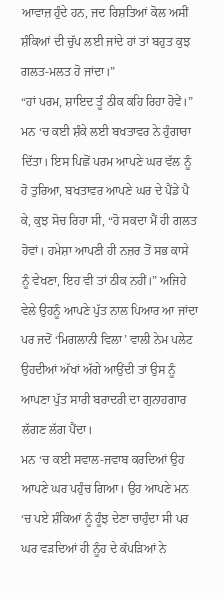ਆਵਾਜ਼ ਹੁੰਦੇ ਹਨ, ਜਦ ਰਿਸ਼ਤਿਆਂ ਕੋਲ ਅਸੀਂ ਸ਼ੰਕਿਆਂ ਦੀ ਚੁੱਪ ਲਈ ਜਾਂਦੇ ਹਾਂ ਤਾਂ ਬਹੁਤ ਕੁਝ ਗਲਤ-ਮਲਤ ਹੋ ਜਾਂਦਾ।”
“ਹਾਂ ਪਰਮ, ਸ਼ਾਇਦ ਤੂੰ ਠੀਕ ਕਹਿ ਰਿਹਾ ਹੋਵੇਂ।” ਮਨ ‘ਚ ਕਈ ਸ਼ੰਕੇ ਲਈ ਬਖਤਾਵਰ ਨੇ ਹੁੰਗਾਰਾ ਦਿੱਤਾ। ਇਸ ਪਿਛੋਂ ਪਰਮ ਆਪਣੇ ਘਰ ਵੱਲ ਨੂੰ ਹੋ ਤੁਰਿਆ, ਬਖਤਾਵਰ ਆਪਣੇ ਘਰ ਦੇ ਪੈਂਡੇ ਪੈ ਕੇ, ਕੁਝ ਸੋਚ ਰਿਹਾ ਸੀ, “ਹੋ ਸਕਦਾ ਮੈਂ ਹੀ ਗਲਤ ਹੋਵਾਂ। ਹਮੇਸ਼ਾ ਆਪਣੀ ਹੀ ਨਜ਼ਰ ਤੋਂ ਸਭ ਕਾਸੇ ਨੂੰ ਵੇਖਣਾ, ਇਹ ਵੀ ਤਾਂ ਠੀਕ ਨਹੀਂ।” ਅਜਿਹੇ ਵੇਲੇ ਉਹਨੂੰ ਆਪਣੇ ਪੁੱਤ ਨਾਲ ਪਿਆਰ ਆ ਜਾਂਦਾ ਪਰ ਜਦੋਂ ‘ਮਿਗਲਾਨੀ ਵਿਲਾ’ ਵਾਲੀ ਨੇਮ ਪਲੇਟ ਉਹਦੀਆਂ ਅੱਖਾਂ ਅੱਗੇ ਆਉਂਦੀ ਤਾਂ ਉਸ ਨੂੰ ਆਪਣਾ ਪੁੱਤ ਸਾਰੀ ਬਰਾਦਰੀ ਦਾ ਗੁਨਾਹਗਾਰ ਲੱਗਣ ਲੱਗ ਪੈਂਦਾ।
ਮਨ ‘ਚ ਕਈ ਸਵਾਲ-ਜਵਾਬ ਕਰਦਿਆਂ ਉਹ ਆਪਣੇ ਘਰ ਪਹੁੰਚ ਗਿਆ। ਉਹ ਆਪਣੇ ਮਨ ‘ਚ ਪਏ ਸ਼ੰਕਿਆਂ ਨੂੰ ਹੂੰਝ ਦੇਣਾ ਚਾਹੁੰਦਾ ਸੀ ਪਰ ਘਰ ਵੜਦਿਆਂ ਹੀ ਨੂੰਹ ਦੇ ਕੱਪੜਿਆਂ ਨੇ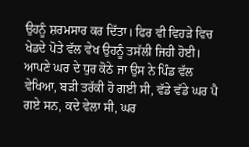ਉਹਨੂੰ ਸ਼ਰਮਸਾਰ ਕਰ ਦਿੱਤਾ। ਫਿਰ ਵੀ ਵਿਹੜੇ ਵਿਚ ਖੇਡਦੇ ਪੋਤੇ ਵੱਲ ਵੇਖ ਉਹਨੂੰ ਤਸੱਲੀ ਜਿਹੀ ਹੋਈ।
ਆਪਣੇ ਘਰ ਦੇ ਧੁਰ ਕੋਠੇ ਜਾ ਉਸ ਨੇ ਪਿੰਡ ਵੱਲ ਵੇਖਿਆ, ਬੜੀ ਤਰੱਕੀ ਹੋ ਗਈ ਸੀ, ਵੱਡੇ ਵੱਡੇ ਘਰ ਪੈ ਗਏ ਸਨ, ਕਦੇ ਵੇਲਾ ਸੀ, ਘਰ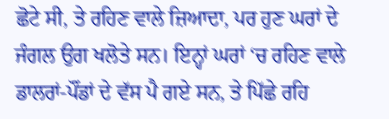ਛੋਟੇ ਸੀ, ਤੇ ਰਹਿਣ ਵਾਲੇ ਜ਼ਿਆਦਾ, ਪਰ ਹੁਣ ਘਰਾਂ ਦੇ ਜੰਗਲ ਉਗ ਖਲੋਤੇ ਸਨ। ਇਨ੍ਹਾਂ ਘਰਾਂ ‘ਚ ਰਹਿਣ ਵਾਲੇ ਡਾਲਰਾਂ-ਪੌਂਡਾਂ ਦੇ ਵੱਸ ਪੈ ਗਏ ਸਨ, ਤੇ ਪਿੱਛੇ ਰਹਿ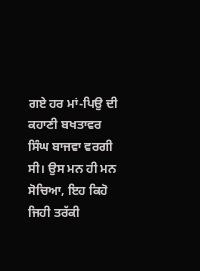ਗਏ ਹਰ ਮਾਂ-ਪਿਉ ਦੀ ਕਹਾਣੀ ਬਖਤਾਵਰ ਸਿੰਘ ਬਾਜਵਾ ਵਰਗੀ ਸੀ। ਉਸ ਮਨ ਹੀ ਮਨ ਸੋਚਿਆ, ਇਹ ਕਿਹੋ ਜਿਹੀ ਤਰੱਕੀ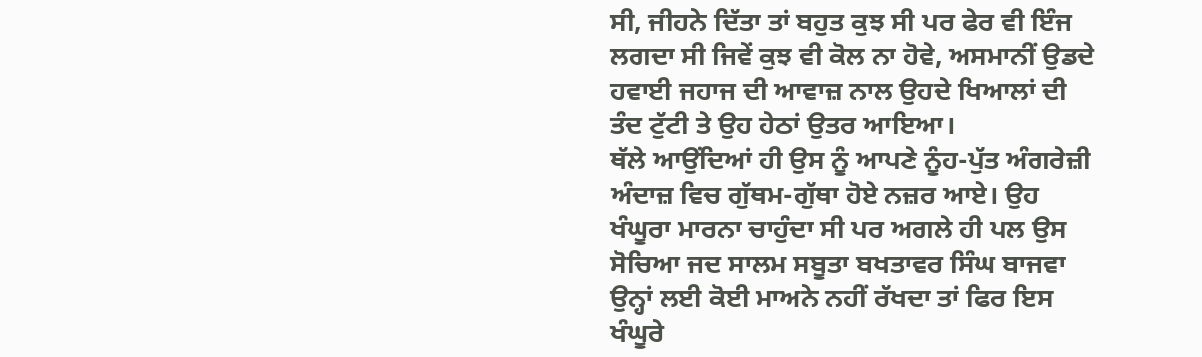ਸੀ, ਜੀਹਨੇ ਦਿੱਤਾ ਤਾਂ ਬਹੁਤ ਕੁਝ ਸੀ ਪਰ ਫੇਰ ਵੀ ਇੰਜ ਲਗਦਾ ਸੀ ਜਿਵੇਂ ਕੁਝ ਵੀ ਕੋਲ ਨਾ ਹੋਵੇ, ਅਸਮਾਨੀਂ ਉਡਦੇ ਹਵਾਈ ਜਹਾਜ ਦੀ ਆਵਾਜ਼ ਨਾਲ ਉਹਦੇ ਖਿਆਲਾਂ ਦੀ ਤੰਦ ਟੁੱਟੀ ਤੇ ਉਹ ਹੇਠਾਂ ਉਤਰ ਆਇਆ।
ਥੱਲੇ ਆਉਂਦਿਆਂ ਹੀ ਉਸ ਨੂੰ ਆਪਣੇ ਨੂੰਹ-ਪੁੱਤ ਅੰਗਰੇਜ਼ੀ ਅੰਦਾਜ਼ ਵਿਚ ਗੁੱਥਮ-ਗੁੱਥਾ ਹੋਏ ਨਜ਼ਰ ਆਏ। ਉਹ ਖੰਘੂਰਾ ਮਾਰਨਾ ਚਾਹੁੰਦਾ ਸੀ ਪਰ ਅਗਲੇ ਹੀ ਪਲ ਉਸ ਸੋਚਿਆ ਜਦ ਸਾਲਮ ਸਬੂਤਾ ਬਖਤਾਵਰ ਸਿੰਘ ਬਾਜਵਾ ਉਨ੍ਹਾਂ ਲਈ ਕੋਈ ਮਾਅਨੇ ਨਹੀਂ ਰੱਖਦਾ ਤਾਂ ਫਿਰ ਇਸ ਖੰਘੂਰੇ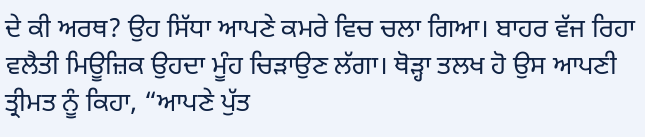ਦੇ ਕੀ ਅਰਥ? ਉਹ ਸਿੱਧਾ ਆਪਣੇ ਕਮਰੇ ਵਿਚ ਚਲਾ ਗਿਆ। ਬਾਹਰ ਵੱਜ ਰਿਹਾ ਵਲੈਤੀ ਮਿਊਜ਼ਿਕ ਉਹਦਾ ਮੂੰਹ ਚਿੜਾਉਣ ਲੱਗਾ। ਥੋੜ੍ਹਾ ਤਲਖ ਹੋ ਉਸ ਆਪਣੀ ਤ੍ਰੀਮਤ ਨੂੰ ਕਿਹਾ, “ਆਪਣੇ ਪੁੱਤ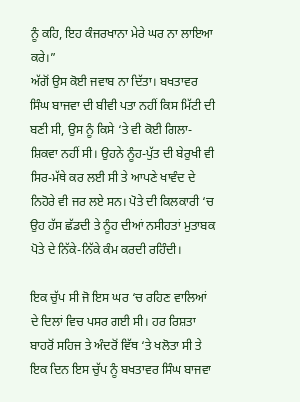ਨੂੰ ਕਹਿ, ਇਹ ਕੰਜਰਖਾਨਾ ਮੇਰੇ ਘਰ ਨਾ ਲਾਇਆ ਕਰੇ।”
ਅੱਗੋਂ ਉਸ ਕੋਈ ਜਵਾਬ ਨਾ ਦਿੱਤਾ। ਬਖਤਾਵਰ ਸਿੰਘ ਬਾਜਵਾ ਦੀ ਬੀਵੀ ਪਤਾ ਨਹੀਂ ਕਿਸ ਮਿੱਟੀ ਦੀ ਬਣੀ ਸੀ, ਉਸ ਨੂੰ ਕਿਸੇ ‘ਤੇ ਵੀ ਕੋਈ ਗਿਲਾ-ਸ਼ਿਕਵਾ ਨਹੀਂ ਸੀ। ਉਹਨੇ ਨੂੰਹ-ਪੁੱਤ ਦੀ ਬੇਰੁਖੀ ਵੀ ਸਿਰ-ਮੱਥੇ ਕਰ ਲਈ ਸੀ ਤੇ ਆਪਣੇ ਖਾਵੰਦ ਦੇ ਨਿਹੋਰੇ ਵੀ ਜਰ ਲਏ ਸਨ। ਪੋਤੇ ਦੀ ਕਿਲਕਾਰੀ ‘ਚ ਉਹ ਹੱਸ ਛੱਡਦੀ ਤੇ ਨੂੰਹ ਦੀਆਂ ਨਸੀਹਤਾਂ ਮੁਤਾਬਕ ਪੋਤੇ ਦੇ ਨਿੱਕੇ-ਨਿੱਕੇ ਕੰਮ ਕਰਦੀ ਰਹਿੰਦੀ।

ਇਕ ਚੁੱਪ ਸੀ ਜੋ ਇਸ ਘਰ ‘ਚ ਰਹਿਣ ਵਾਲਿਆਂ ਦੇ ਦਿਲਾਂ ਵਿਚ ਪਸਰ ਗਈ ਸੀ। ਹਰ ਰਿਸ਼ਤਾ ਬਾਹਰੋਂ ਸਹਿਜ ਤੇ ਅੰਦਰੋਂ ਵਿੱਥ ‘ਤੇ ਖਲੋਤਾ ਸੀ ਤੇ ਇਕ ਦਿਨ ਇਸ ਚੁੱਪ ਨੂੰ ਬਖਤਾਵਰ ਸਿੰਘ ਬਾਜਵਾ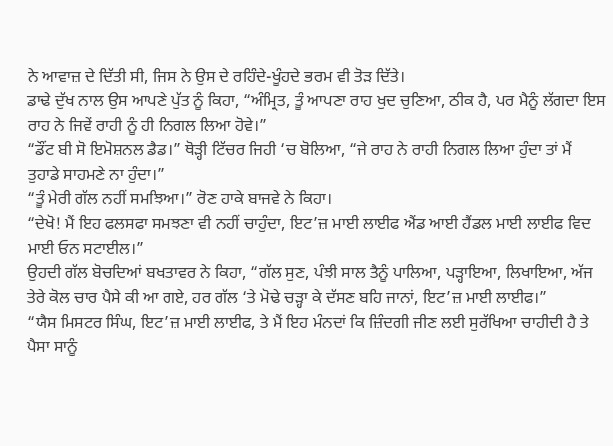ਨੇ ਆਵਾਜ਼ ਦੇ ਦਿੱਤੀ ਸੀ, ਜਿਸ ਨੇ ਉਸ ਦੇ ਰਹਿੰਦੇ-ਖੂੰਹਦੇ ਭਰਮ ਵੀ ਤੋੜ ਦਿੱਤੇ।
ਡਾਢੇ ਦੁੱਖ ਨਾਲ ਉਸ ਆਪਣੇ ਪੁੱਤ ਨੂੰ ਕਿਹਾ, “ਅੰਮ੍ਰਿਤ, ਤੂੰ ਆਪਣਾ ਰਾਹ ਖੁਦ ਚੁਣਿਆ, ਠੀਕ ਹੈ, ਪਰ ਮੈਨੂੰ ਲੱਗਦਾ ਇਸ ਰਾਹ ਨੇ ਜਿਵੇਂ ਰਾਹੀ ਨੂੰ ਹੀ ਨਿਗਲ ਲਿਆ ਹੋਵੇ।”
“ਡੌਂਟ ਬੀ ਸੋ ਇਮੋਸ਼ਨਲ ਡੈਡ।” ਥੋੜ੍ਹੀ ਟਿੱਚਰ ਜਿਹੀ ‘ਚ ਬੋਲਿਆ, “ਜੇ ਰਾਹ ਨੇ ਰਾਹੀ ਨਿਗਲ ਲਿਆ ਹੁੰਦਾ ਤਾਂ ਮੈਂ ਤੁਹਾਡੇ ਸਾਹਮਣੇ ਨਾ ਹੁੰਦਾ।”
“ਤੂੰ ਮੇਰੀ ਗੱਲ ਨਹੀਂ ਸਮਝਿਆ।” ਰੋਣ ਹਾਕੇ ਬਾਜਵੇ ਨੇ ਕਿਹਾ।
“ਦੇਖੋ! ਮੈਂ ਇਹ ਫਲਸਫਾ ਸਮਝਣਾ ਵੀ ਨਹੀਂ ਚਾਹੁੰਦਾ, ਇਟ’ਜ਼ ਮਾਈ ਲਾਈਫ ਐਂਡ ਆਈ ਹੈਂਡਲ ਮਾਈ ਲਾਈਫ ਵਿਦ ਮਾਈ ਓਨ ਸਟਾਈਲ।”
ਉਹਦੀ ਗੱਲ ਬੋਚਦਿਆਂ ਬਖਤਾਵਰ ਨੇ ਕਿਹਾ, “ਗੱਲ ਸੁਣ, ਪੰਝੀ ਸਾਲ ਤੈਨੂੰ ਪਾਲਿਆ, ਪੜ੍ਹਾਇਆ, ਲਿਖਾਇਆ, ਅੱਜ ਤੇਰੇ ਕੋਲ ਚਾਰ ਪੈਸੇ ਕੀ ਆ ਗਏ, ਹਰ ਗੱਲ ‘ਤੇ ਮੋਢੇ ਚੜ੍ਹਾ ਕੇ ਦੱਸਣ ਬਹਿ ਜਾਨਾਂ, ਇਟ’ਜ਼ ਮਾਈ ਲਾਈਫ।”
“ਯੈਸ ਮਿਸਟਰ ਸਿੰਘ, ਇਟ’ਜ਼ ਮਾਈ ਲਾਈਫ, ਤੇ ਮੈਂ ਇਹ ਮੰਨਦਾਂ ਕਿ ਜ਼ਿੰਦਗੀ ਜੀਣ ਲਈ ਸੁਰੱਖਿਆ ਚਾਹੀਦੀ ਹੈ ਤੇ ਪੈਸਾ ਸਾਨੂੰ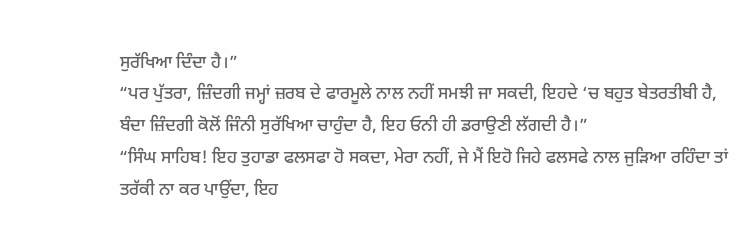ਸੁਰੱਖਿਆ ਦਿੰਦਾ ਹੈ।”
“ਪਰ ਪੁੱਤਰਾ, ਜ਼ਿੰਦਗੀ ਜਮ੍ਹਾਂ ਜ਼ਰਬ ਦੇ ਫਾਰਮੂਲੇ ਨਾਲ ਨਹੀਂ ਸਮਝੀ ਜਾ ਸਕਦੀ, ਇਹਦੇ ‘ਚ ਬਹੁਤ ਬੇਤਰਤੀਬੀ ਹੈ, ਬੰਦਾ ਜ਼ਿੰਦਗੀ ਕੋਲੋਂ ਜਿੰਨੀ ਸੁਰੱਖਿਆ ਚਾਹੁੰਦਾ ਹੈ, ਇਹ ਓਨੀ ਹੀ ਡਰਾਉਣੀ ਲੱਗਦੀ ਹੈ।”
“ਸਿੰਘ ਸਾਹਿਬ! ਇਹ ਤੁਹਾਡਾ ਫਲਸਫਾ ਹੋ ਸਕਦਾ, ਮੇਰਾ ਨਹੀਂ, ਜੇ ਮੈਂ ਇਹੋ ਜਿਹੇ ਫਲਸਫੇ ਨਾਲ ਜੁੜਿਆ ਰਹਿੰਦਾ ਤਾਂ ਤਰੱਕੀ ਨਾ ਕਰ ਪਾਉਂਦਾ, ਇਹ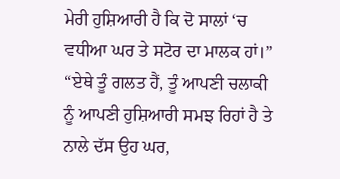ਮੇਰੀ ਹੁਸ਼ਿਆਰੀ ਹੈ ਕਿ ਦੋ ਸਾਲਾਂ ‘ਚ ਵਧੀਆ ਘਰ ਤੇ ਸਟੋਰ ਦਾ ਮਾਲਕ ਹਾਂ।”
“ਏਥੇ ਤੂੰ ਗਲਤ ਹੈਂ, ਤੂੰ ਆਪਣੀ ਚਲਾਕੀ ਨੂੰ ਆਪਣੀ ਹੁਸ਼ਿਆਰੀ ਸਮਝ ਰਿਹਾਂ ਹੈ ਤੇ ਨਾਲੇ ਦੱਸ ਉਹ ਘਰ,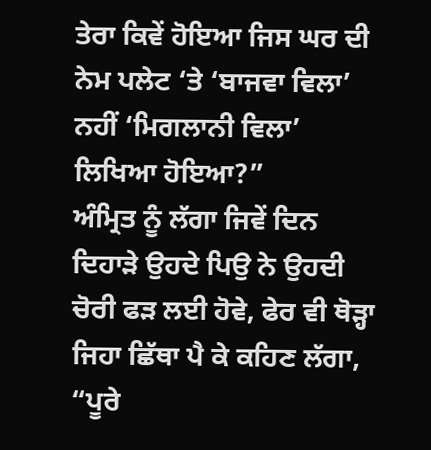ਤੇਰਾ ਕਿਵੇਂ ਹੋਇਆ ਜਿਸ ਘਰ ਦੀ ਨੇਮ ਪਲੇਟ ‘ਤੇ ‘ਬਾਜਵਾ ਵਿਲਾ’ ਨਹੀਂ ‘ਮਿਗਲਾਨੀ ਵਿਲਾ’ ਲਿਖਿਆ ਹੋਇਆ?”
ਅੰਮ੍ਰਿਤ ਨੂੰ ਲੱਗਾ ਜਿਵੇਂ ਦਿਨ ਦਿਹਾੜੇ ਉਹਦੇ ਪਿਉ ਨੇ ਉਹਦੀ ਚੋਰੀ ਫੜ ਲਈ ਹੋਵੇ, ਫੇਰ ਵੀ ਥੋੜ੍ਹਾ ਜਿਹਾ ਛਿੱਥਾ ਪੈ ਕੇ ਕਹਿਣ ਲੱਗਾ, “ਪੂਰੇ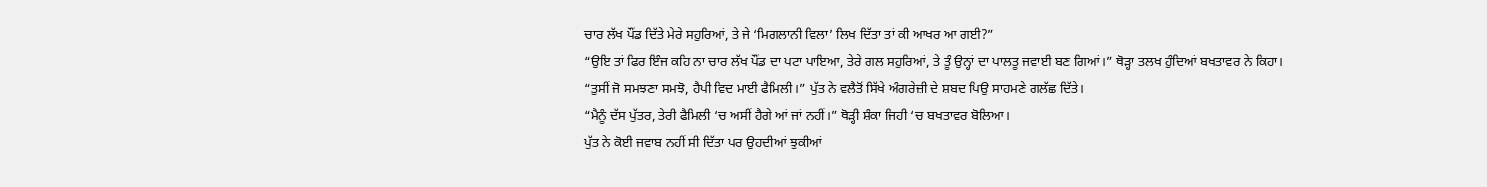ਚਾਰ ਲੱਖ ਪੌਂਡ ਦਿੱਤੇ ਮੇਰੇ ਸਹੁਰਿਆਂ, ਤੇ ਜੇ ‘ਮਿਗਲਾਨੀ ਵਿਲਾ’ ਲਿਖ ਦਿੱਤਾ ਤਾਂ ਕੀ ਆਖਰ ਆ ਗਈ?”
“ਉਇ ਤਾਂ ਫਿਰ ਇੰਜ ਕਹਿ ਨਾ ਚਾਰ ਲੱਖ ਪੌਂਡ ਦਾ ਪਟਾ ਪਾਇਆ, ਤੇਰੇ ਗਲ ਸਹੁਰਿਆਂ, ਤੇ ਤੂੰ ਉਨ੍ਹਾਂ ਦਾ ਪਾਲਤੂ ਜਵਾਈ ਬਣ ਗਿਆਂ।” ਥੋੜ੍ਹਾ ਤਲਖ ਹੁੰਦਿਆਂ ਬਖਤਾਵਰ ਨੇ ਕਿਹਾ।
“ਤੁਸੀਂ ਜੋ ਸਮਝਣਾ ਸਮਝੋ, ਹੈਪੀ ਵਿਦ ਮਾਈ ਫੈਮਿਲੀ।” ਪੁੱਤ ਨੇ ਵਲੈਤੋਂ ਸਿੱਖੇ ਅੰਗਰੇਜ਼ੀ ਦੇ ਸ਼ਬਦ ਪਿਉ ਸਾਹਮਣੇ ਗਲੱਛ ਦਿੱਤੇ।
“ਮੈਨੂੰ ਦੱਸ ਪੁੱਤਰ, ਤੇਰੀ ਫੈਮਿਲੀ ‘ਚ ਅਸੀਂ ਹੈਗੇ ਆਂ ਜਾਂ ਨਹੀਂ।” ਥੋੜ੍ਹੀ ਸ਼ੰਕਾ ਜਿਹੀ ‘ਚ ਬਖਤਾਵਰ ਬੋਲਿਆ।
ਪੁੱਤ ਨੇ ਕੋਈ ਜਵਾਬ ਨਹੀਂ ਸੀ ਦਿੱਤਾ ਪਰ ਉਹਦੀਆਂ ਝੁਕੀਆਂ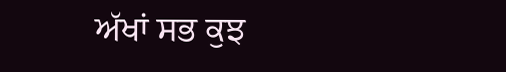ਅੱਖਾਂ ਸਭ ਕੁਝ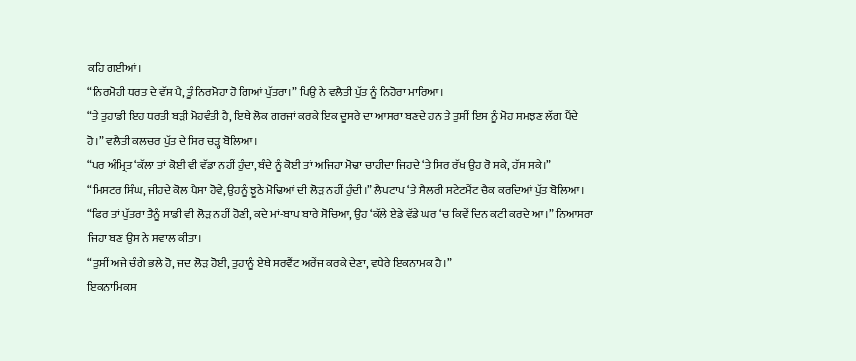ਕਹਿ ਗਈਆਂ।
“ਨਿਰਮੋਹੀ ਧਰਤ ਦੇ ਵੱਸ ਪੈ, ਤੂੰ ਨਿਰਮੋਹਾ ਹੋ ਗਿਆਂ ਪੁੱਤਰਾ।” ਪਿਉ ਨੇ ਵਲੈਤੀ ਪੁੱਤ ਨੂੰ ਨਿਹੋਰਾ ਮਾਰਿਆ।
“ਤੇ ਤੁਹਾਡੀ ਇਹ ਧਰਤੀ ਬੜੀ ਮੋਹਵੰਤੀ ਹੈ, ਇਥੇ ਲੋਕ ਗਰਜਾਂ ਕਰਕੇ ਇਕ ਦੂਸਰੇ ਦਾ ਆਸਰਾ ਬਣਦੇ ਹਨ ਤੇ ਤੁਸੀਂ ਇਸ ਨੂੰ ਮੋਹ ਸਮਝਣ ਲੱਗ ਪੈਂਦੇ ਹੋ।” ਵਲੈਤੀ ਕਲਚਰ ਪੁੱਤ ਦੇ ਸਿਰ ਚੜ੍ਹ ਬੋਲਿਆ।
“ਪਰ ਅੰਮ੍ਰਿਤ ‘ਕੱਲਾ ਤਾਂ ਕੋਈ ਵੀ ਵੱਡਾ ਨਹੀਂ ਹੁੰਦਾ, ਬੰਦੇ ਨੂੰ ਕੋਈ ਤਾਂ ਅਜਿਹਾ ਮੋਢਾ ਚਾਹੀਦਾ ਜਿਹਦੇ ‘ਤੇ ਸਿਰ ਰੱਖ ਉਹ ਰੋ ਸਕੇ, ਹੱਸ ਸਕੇ।”
“ਮਿਸਟਰ ਸਿੰਘ, ਜੀਹਦੇ ਕੋਲ ਪੈਸਾ ਹੋਵੇ, ਉਹਨੂੰ ਝੂਠੇ ਮੋਢਿਆਂ ਦੀ ਲੋੜ ਨਹੀਂ ਹੁੰਦੀ।” ਲੈਪਟਾਪ ‘ਤੇ ਸੈਲਰੀ ਸਟੇਟਮੈਂਟ ਚੈਕ ਕਰਦਿਆਂ ਪੁੱਤ ਬੋਲਿਆ।
“ਫਿਰ ਤਾਂ ਪੁੱਤਰਾ ਤੈਨੂੰ ਸਾਡੀ ਵੀ ਲੋੜ ਨਹੀਂ ਹੋਣੀ, ਕਦੇ ਮਾਂ-ਬਾਪ ਬਾਰੇ ਸੋਚਿਆ, ਉਹ ‘ਕੱਲੇ ਏਡੇ ਵੱਡੇ ਘਰ ‘ਚ ਕਿਵੇਂ ਦਿਨ ਕਟੀ ਕਰਦੇ ਆ।” ਨਿਆਸਰਾ ਜਿਹਾ ਬਣ ਉਸ ਨੇ ਸਵਾਲ ਕੀਤਾ।
“ਤੁਸੀਂ ਅਜੇ ਚੰਗੇ ਭਲੇ ਹੋ, ਜਦ ਲੋੜ ਹੋਈ, ਤੁਹਾਨੂੰ ਏਥੇ ਸਰਵੈਂਟ ਅਰੇਂਜ ਕਰਕੇ ਦੇਣਾ, ਵਧੇਰੇ ਇਕਨਾਮਕ ਹੈ।”
ਇਕਨਾਮਿਕਸ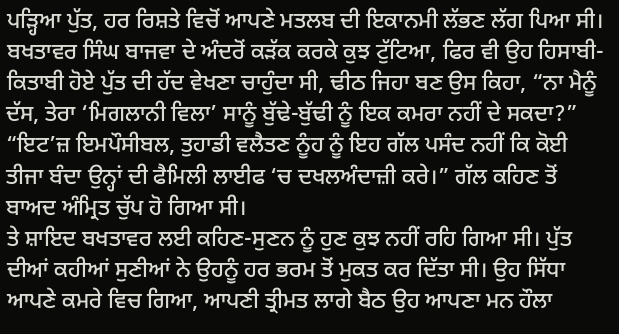ਪੜ੍ਹਿਆ ਪੁੱਤ, ਹਰ ਰਿਸ਼ਤੇ ਵਿਚੋਂ ਆਪਣੇ ਮਤਲਬ ਦੀ ਇਕਾਨਮੀ ਲੱਭਣ ਲੱਗ ਪਿਆ ਸੀ।
ਬਖਤਾਵਰ ਸਿੰਘ ਬਾਜਵਾ ਦੇ ਅੰਦਰੋਂ ਕੜੱਕ ਕਰਕੇ ਕੁਝ ਟੁੱਟਿਆ, ਫਿਰ ਵੀ ਉਹ ਹਿਸਾਬੀ-ਕਿਤਾਬੀ ਹੋਏ ਪੁੱਤ ਦੀ ਹੱਦ ਵੇਖਣਾ ਚਾਹੁੰਦਾ ਸੀ, ਢੀਠ ਜਿਹਾ ਬਣ ਉਸ ਕਿਹਾ, “ਨਾ ਮੈਨੂੰ ਦੱਸ, ਤੇਰਾ ‘ਮਿਗਲਾਨੀ ਵਿਲਾ’ ਸਾਨੂੰ ਬੁੱਢੇ-ਬੁੱਢੀ ਨੂੰ ਇਕ ਕਮਰਾ ਨਹੀਂ ਦੇ ਸਕਦਾ?”
“ਇਟ’ਜ਼ ਇਮਪੌਸੀਬਲ, ਤੁਹਾਡੀ ਵਲੈਤਣ ਨੂੰਹ ਨੂੰ ਇਹ ਗੱਲ ਪਸੰਦ ਨਹੀਂ ਕਿ ਕੋਈ ਤੀਜਾ ਬੰਦਾ ਉਨ੍ਹਾਂ ਦੀ ਫੈਮਿਲੀ ਲਾਈਫ ‘ਚ ਦਖਲਅੰਦਾਜ਼ੀ ਕਰੇ।” ਗੱਲ ਕਹਿਣ ਤੋਂ ਬਾਅਦ ਅੰਮ੍ਰਿਤ ਚੁੱਪ ਹੋ ਗਿਆ ਸੀ।
ਤੇ ਸ਼ਾਇਦ ਬਖਤਾਵਰ ਲਈ ਕਹਿਣ-ਸੁਣਨ ਨੂੰ ਹੁਣ ਕੁਝ ਨਹੀਂ ਰਹਿ ਗਿਆ ਸੀ। ਪੁੱਤ ਦੀਆਂ ਕਹੀਆਂ ਸੁਣੀਆਂ ਨੇ ਉਹਨੂੰ ਹਰ ਭਰਮ ਤੋਂ ਮੁਕਤ ਕਰ ਦਿੱਤਾ ਸੀ। ਉਹ ਸਿੱਧਾ ਆਪਣੇ ਕਮਰੇ ਵਿਚ ਗਿਆ, ਆਪਣੀ ਤ੍ਰੀਮਤ ਲਾਗੇ ਬੈਠ ਉਹ ਆਪਣਾ ਮਨ ਹੌਲਾ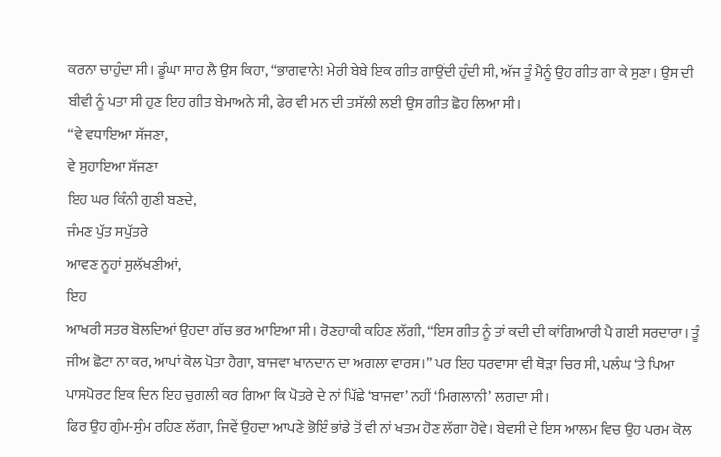ਕਰਨਾ ਚਾਹੁੰਦਾ ਸੀ। ਡੂੰਘਾ ਸਾਹ ਲੈ ਉਸ ਕਿਹਾ, “ਭਾਗਵਾਨੇ! ਮੇਰੀ ਬੇਬੇ ਇਕ ਗੀਤ ਗਾਉਂਦੀ ਹੁੰਦੀ ਸੀ, ਅੱਜ ਤੂੰ ਮੈਨੂੰ ਉਹ ਗੀਤ ਗਾ ਕੇ ਸੁਣਾ। ਉਸ ਦੀ ਬੀਵੀ ਨੂੰ ਪਤਾ ਸੀ ਹੁਣ ਇਹ ਗੀਤ ਬੇਮਾਅਨੇ ਸੀ, ਫੇਰ ਵੀ ਮਨ ਦੀ ਤਸੱਲੀ ਲਈ ਉਸ ਗੀਤ ਛੋਹ ਲਿਆ ਸੀ।
“ਵੇ ਵਧਾਇਆ ਸੱਜਣਾ,
ਵੇ ਸੁਹਾਇਆ ਸੱਜਣਾ
ਇਹ ਘਰ ਕਿੰਨੀ ਗੁਣੀ ਬਣਦੇ,
ਜੰਮਣ ਪੁੱਤ ਸਪੁੱਤਰੇ
ਆਵਣ ਨੂਹਾਂ ਸੁਲੱਖਣੀਆਂ,
ਇਹ
ਆਖਰੀ ਸਤਰ ਬੋਲਦਿਆਂ ਉਹਦਾ ਗੱਚ ਭਰ ਆਇਆ ਸੀ। ਰੋਣਹਾਕੀ ਕਹਿਣ ਲੱਗੀ, “ਇਸ ਗੀਤ ਨੂੰ ਤਾਂ ਕਦੀ ਦੀ ਕਾਂਗਿਆਰੀ ਪੈ ਗਈ ਸਰਦਾਰਾ। ਤੂੰ ਜੀਅ ਛੋਟਾ ਨਾ ਕਰ, ਆਪਾਂ ਕੋਲ ਪੋਤਾ ਹੈਗਾ, ਬਾਜਵਾ ਖਾਨਦਾਨ ਦਾ ਅਗਲਾ ਵਾਰਸ।” ਪਰ ਇਹ ਧਰਵਾਸਾ ਵੀ ਥੋੜਾ ਚਿਰ ਸੀ, ਪਲੰਘ ‘ਤੇ ਪਿਆ ਪਾਸਪੋਰਟ ਇਕ ਦਿਨ ਇਹ ਚੁਗਲੀ ਕਰ ਗਿਆ ਕਿ ਪੋਤਰੇ ਦੇ ਨਾਂ ਪਿੱਛੇ ‘ਬਾਜਵਾ’ ਨਹੀਂ ‘ਮਿਗਲਾਨੀ’ ਲਗਦਾ ਸੀ।
ਫਿਰ ਉਹ ਗੁੰਮ-ਸੁੰਮ ਰਹਿਣ ਲੱਗਾ, ਜਿਵੇਂ ਉਹਦਾ ਆਪਣੇ ਭੋਇੰ ਭਾਂਡੇ ਤੋਂ ਵੀ ਨਾਂ ਖਤਮ ਹੋਣ ਲੱਗਾ ਹੋਵੇ। ਬੇਵਸੀ ਦੇ ਇਸ ਆਲਮ ਵਿਚ ਉਹ ਪਰਮ ਕੋਲ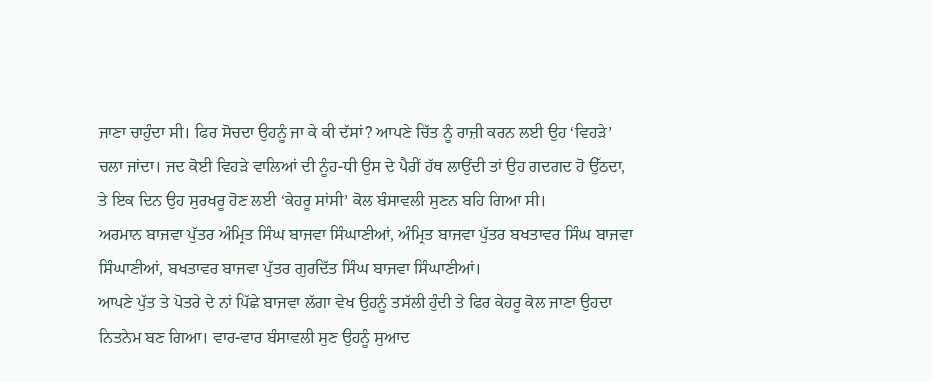ਜਾਣਾ ਚਾਹੁੰਦਾ ਸੀ। ਫਿਰ ਸੋਚਦਾ ਉਹਨੂੰ ਜਾ ਕੇ ਕੀ ਦੱਸਾਂ? ਆਪਣੇ ਚਿੱਤ ਨੂੰ ਰਾਜ਼ੀ ਕਰਨ ਲਈ ਉਹ ‘ਵਿਹੜੇ’ ਚਲਾ ਜਾਂਦਾ। ਜਦ ਕੋਈ ਵਿਹੜੇ ਵਾਲਿਆਂ ਦੀ ਨੂੰਹ-ਧੀ ਉਸ ਦੇ ਪੈਰੀਂ ਹੱਥ ਲਾਉਂਦੀ ਤਾਂ ਉਹ ਗਦਗਦ ਹੋ ਉੱਠਦਾ, ਤੇ ਇਕ ਦਿਨ ਉਹ ਸੁਰਖਰੂ ਹੋਣ ਲਈ ‘ਕੇਹਰੂ ਸਾਂਸੀ’ ਕੋਲ ਬੰਸਾਵਲੀ ਸੁਣਨ ਬਹਿ ਗਿਆ ਸੀ।
ਅਰਮਾਨ ਬਾਜਵਾ ਪੁੱਤਰ ਅੰਮ੍ਰਿਤ ਸਿੰਘ ਬਾਜਵਾ ਸਿੰਘਾਣੀਆਂ, ਅੰਮ੍ਰਿਤ ਬਾਜਵਾ ਪੁੱਤਰ ਬਖਤਾਵਰ ਸਿੰਘ ਬਾਜਵਾ ਸਿੰਘਾਣੀਆਂ, ਬਖਤਾਵਰ ਬਾਜਵਾ ਪੁੱਤਰ ਗੁਰਦਿੱਤ ਸਿੰਘ ਬਾਜਵਾ ਸਿੰਘਾਣੀਆਂ।
ਆਪਣੇ ਪੁੱਤ ਤੇ ਪੋਤਰੇ ਦੇ ਨਾਂ ਪਿੱਛੇ ਬਾਜਵਾ ਲੱਗਾ ਵੇਖ ਉਹਨੂੰ ਤਸੱਲੀ ਹੁੰਦੀ ਤੇ ਫਿਰ ਕੇਹਰੂ ਕੋਲ ਜਾਣਾ ਉਹਦਾ ਨਿਤਨੇਮ ਬਣ ਗਿਆ। ਵਾਰ-ਵਾਰ ਬੰਸਾਵਲੀ ਸੁਣ ਉਹਨੂੰ ਸੁਆਦ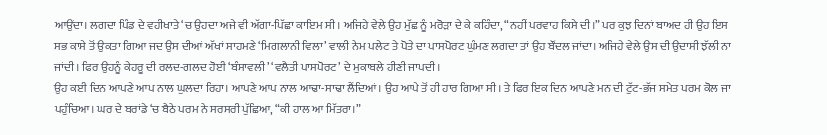ਆਉਂਦਾ। ਲਗਦਾ ਪਿੰਡ ਦੇ ਵਹੀਖਾਤੇ ‘ਚ ਉਹਦਾ ਅਜੇ ਵੀ ਅੱਗਾ-ਪਿੱਛਾ ਕਾਇਮ ਸੀ। ਅਜਿਹੇ ਵੇਲੇ ਉਹ ਮੁੱਛ ਨੂੰ ਮਰੋੜਾ ਦੇ ਕੇ ਕਹਿੰਦਾ, “ਨਹੀਂ ਪਰਵਾਹ ਕਿਸੇ ਦੀ।” ਪਰ ਕੁਝ ਦਿਨਾਂ ਬਾਅਦ ਹੀ ਉਹ ਇਸ ਸਭ ਕਾਸੇ ਤੋਂ ਉਕਤਾ ਗਿਆ ਜਦ ਉਸ ਦੀਆਂ ਅੱਖਾਂ ਸਾਹਮਣੇ ‘ਮਿਗਲਾਨੀ ਵਿਲਾ’ ਵਾਲੀ ਨੇਮ ਪਲੇਟ ਤੇ ਪੋਤੇ ਦਾ ਪਾਸਪੋਰਟ ਘੁੰਮਣ ਲਗਦਾ ਤਾਂ ਉਹ ਬੌਂਦਲ ਜਾਂਦਾ। ਅਜਿਹੇ ਵੇਲੇ ਉਸ ਦੀ ਉਦਾਸੀ ਝੱਲੀ ਨਾ ਜਾਂਦੀ। ਫਿਰ ਉਹਨੂੰ ਕੇਹਰੂ ਦੀ ਰਲਦ-ਗਲਦ ਹੋਈ ‘ਬੰਸਾਵਲੀ’ ‘ਵਲੈਤੀ ਪਾਸਪੋਰਟ’ ਦੇ ਮੁਕਾਬਲੇ ਹੀਣੀ ਜਾਪਦੀ।
ਉਹ ਕਈ ਦਿਨ ਆਪਣੇ ਆਪ ਨਾਲ ਘੁਲਦਾ ਰਿਹਾ। ਆਪਣੇ ਆਪ ਨਾਲ ਆਢਾ-ਸਾਢਾ ਲੈਂਦਿਆਂ। ਉਹ ਆਪੇ ਤੋਂ ਹੀ ਹਾਰ ਗਿਆ ਸੀ। ਤੇ ਫਿਰ ਇਕ ਦਿਨ ਆਪਣੇ ਮਨ ਦੀ ਟੁੱਟ-ਭੱਜ ਸਮੇਤ ਪਰਮ ਕੋਲ ਜਾ ਪਹੁੰਚਿਆ। ਘਰ ਦੇ ਬਰਾਂਡੇ ‘ਚ ਬੈਠੇ ਪਰਮ ਨੇ ਸਰਸਰੀ ਪੁੱਛਿਆ, “ਕੀ ਹਾਲ ਆ ਮਿੱਤਰਾ।”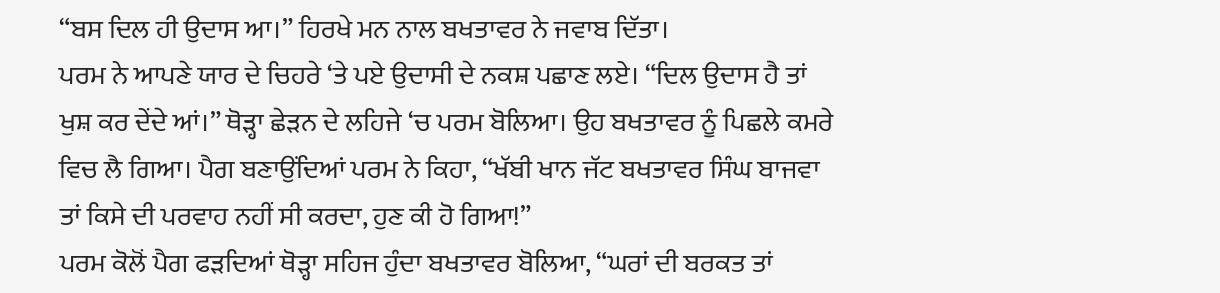“ਬਸ ਦਿਲ ਹੀ ਉਦਾਸ ਆ।” ਹਿਰਖੇ ਮਨ ਨਾਲ ਬਖਤਾਵਰ ਨੇ ਜਵਾਬ ਦਿੱਤਾ।
ਪਰਮ ਨੇ ਆਪਣੇ ਯਾਰ ਦੇ ਚਿਹਰੇ ‘ਤੇ ਪਏ ਉਦਾਸੀ ਦੇ ਨਕਸ਼ ਪਛਾਣ ਲਏ। “ਦਿਲ ਉਦਾਸ ਹੈ ਤਾਂ ਖੁਸ਼ ਕਰ ਦੇਂਦੇ ਆਂ।” ਥੋੜ੍ਹਾ ਛੇੜਨ ਦੇ ਲਹਿਜੇ ‘ਚ ਪਰਮ ਬੋਲਿਆ। ਉਹ ਬਖਤਾਵਰ ਨੂੰ ਪਿਛਲੇ ਕਮਰੇ ਵਿਚ ਲੈ ਗਿਆ। ਪੈਗ ਬਣਾਉਂਦਿਆਂ ਪਰਮ ਨੇ ਕਿਹਾ, “ਖੱਬੀ ਖਾਨ ਜੱਟ ਬਖਤਾਵਰ ਸਿੰਘ ਬਾਜਵਾ ਤਾਂ ਕਿਸੇ ਦੀ ਪਰਵਾਹ ਨਹੀਂ ਸੀ ਕਰਦਾ, ਹੁਣ ਕੀ ਹੋ ਗਿਆ!”
ਪਰਮ ਕੋਲੋਂ ਪੈਗ ਫੜਦਿਆਂ ਥੋੜ੍ਹਾ ਸਹਿਜ ਹੁੰਦਾ ਬਖਤਾਵਰ ਬੋਲਿਆ, “ਘਰਾਂ ਦੀ ਬਰਕਤ ਤਾਂ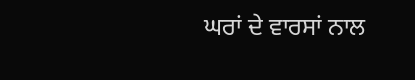ਘਰਾਂ ਦੇ ਵਾਰਸਾਂ ਨਾਲ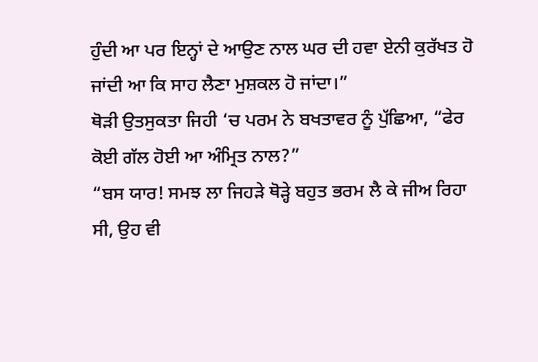ਹੁੰਦੀ ਆ ਪਰ ਇਨ੍ਹਾਂ ਦੇ ਆਉਣ ਨਾਲ ਘਰ ਦੀ ਹਵਾ ਏਨੀ ਕੁਰੱਖਤ ਹੋ ਜਾਂਦੀ ਆ ਕਿ ਸਾਹ ਲੈਣਾ ਮੁਸ਼ਕਲ ਹੋ ਜਾਂਦਾ।”
ਥੋੜੀ ਉਤਸੁਕਤਾ ਜਿਹੀ ‘ਚ ਪਰਮ ਨੇ ਬਖਤਾਵਰ ਨੂੰ ਪੁੱਛਿਆ, “ਫੇਰ ਕੋਈ ਗੱਲ ਹੋਈ ਆ ਅੰਮ੍ਰਿਤ ਨਾਲ?”
“ਬਸ ਯਾਰ! ਸਮਝ ਲਾ ਜਿਹੜੇ ਥੋੜ੍ਹੇ ਬਹੁਤ ਭਰਮ ਲੈ ਕੇ ਜੀਅ ਰਿਹਾ ਸੀ, ਉਹ ਵੀ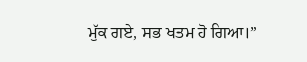ਮੁੱਕ ਗਏ, ਸਭ ਖਤਮ ਹੋ ਗਿਆ।”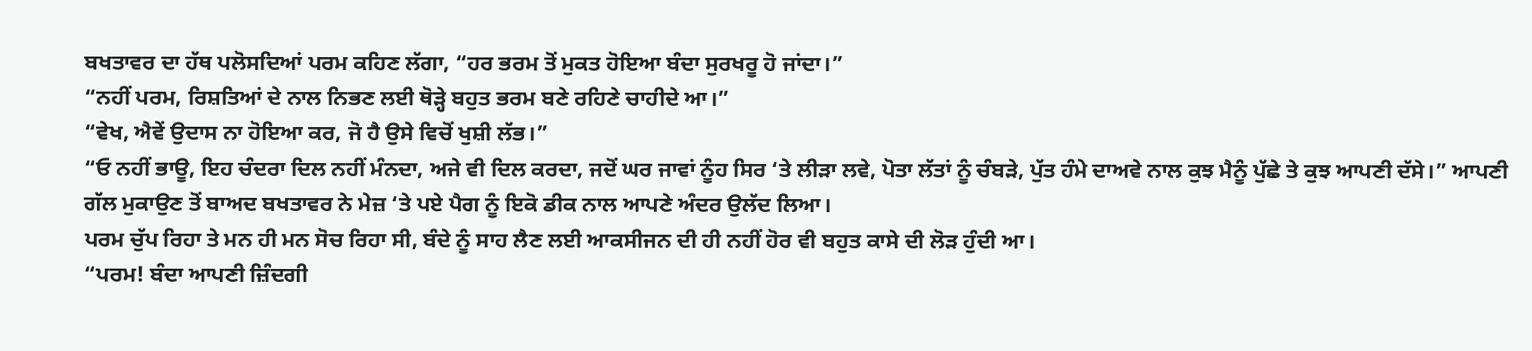ਬਖਤਾਵਰ ਦਾ ਹੱਥ ਪਲੋਸਦਿਆਂ ਪਰਮ ਕਹਿਣ ਲੱਗਾ, “ਹਰ ਭਰਮ ਤੋਂ ਮੁਕਤ ਹੋਇਆ ਬੰਦਾ ਸੁਰਖਰੂ ਹੋ ਜਾਂਦਾ।”
“ਨਹੀਂ ਪਰਮ, ਰਿਸ਼ਤਿਆਂ ਦੇ ਨਾਲ ਨਿਭਣ ਲਈ ਥੋੜ੍ਹੇ ਬਹੁਤ ਭਰਮ ਬਣੇ ਰਹਿਣੇ ਚਾਹੀਦੇ ਆ।”
“ਵੇਖ, ਐਵੇਂ ਉਦਾਸ ਨਾ ਹੋਇਆ ਕਰ, ਜੋ ਹੈ ਉਸੇ ਵਿਚੋਂ ਖੁਸ਼ੀ ਲੱਭ।”
“ਓ ਨਹੀਂ ਭਾਊ, ਇਹ ਚੰਦਰਾ ਦਿਲ ਨਹੀਂ ਮੰਨਦਾ, ਅਜੇ ਵੀ ਦਿਲ ਕਰਦਾ, ਜਦੋਂ ਘਰ ਜਾਵਾਂ ਨੂੰਹ ਸਿਰ ‘ਤੇ ਲੀੜਾ ਲਵੇ, ਪੋਤਾ ਲੱਤਾਂ ਨੂੰ ਚੰਬੜੇ, ਪੁੱਤ ਹੰਮੇ ਦਾਅਵੇ ਨਾਲ ਕੁਝ ਮੈਨੂੰ ਪੁੱਛੇ ਤੇ ਕੁਝ ਆਪਣੀ ਦੱਸੇ।” ਆਪਣੀ ਗੱਲ ਮੁਕਾਉਣ ਤੋਂ ਬਾਅਦ ਬਖਤਾਵਰ ਨੇ ਮੇਜ਼ ‘ਤੇ ਪਏ ਪੈਗ ਨੂੰ ਇਕੋ ਡੀਕ ਨਾਲ ਆਪਣੇ ਅੰਦਰ ਉਲੱਦ ਲਿਆ।
ਪਰਮ ਚੁੱਪ ਰਿਹਾ ਤੇ ਮਨ ਹੀ ਮਨ ਸੋਚ ਰਿਹਾ ਸੀ, ਬੰਦੇ ਨੂੰ ਸਾਹ ਲੈਣ ਲਈ ਆਕਸੀਜਨ ਦੀ ਹੀ ਨਹੀਂ ਹੋਰ ਵੀ ਬਹੁਤ ਕਾਸੇ ਦੀ ਲੋੜ ਹੁੰਦੀ ਆ।
“ਪਰਮ! ਬੰਦਾ ਆਪਣੀ ਜ਼ਿੰਦਗੀ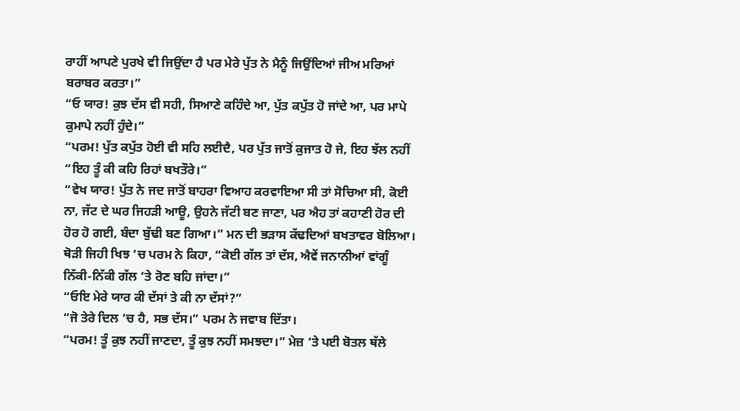ਰਾਹੀਂ ਆਪਣੇ ਪੁਰਖੇ ਵੀ ਜਿਉਂਦਾ ਹੈ ਪਰ ਮੇਰੇ ਪੁੱਤ ਨੇ ਮੈਨੂੰ ਜਿਉਂਦਿਆਂ ਜੀਅ ਮਰਿਆਂ ਬਰਾਬਰ ਕਰਤਾ।”
“ਓ ਯਾਰ! ਕੁਝ ਦੱਸ ਵੀ ਸਹੀ, ਸਿਆਣੇ ਕਹਿੰਦੇ ਆ, ਪੁੱਤ ਕਪੁੱਤ ਹੋ ਜਾਂਦੇ ਆ, ਪਰ ਮਾਪੇ ਕੁਮਾਪੇ ਨਹੀਂ ਹੁੰਦੇ।”
“ਪਰਮ! ਪੁੱਤ ਕਪੁੱਤ ਹੋਈ ਵੀ ਸਹਿ ਲਈਦੈ, ਪਰ ਪੁੱਤ ਜਾਤੋਂ ਕੁਜਾਤ ਹੋ ਜੇ, ਇਹ ਝੱਲ ਨਹੀਂ
“ਇਹ ਤੂੰ ਕੀ ਕਹਿ ਰਿਹਾਂ ਬਖਤੌਰੇ।”
“ਵੇਖ ਯਾਰ! ਪੁੱਤ ਨੇ ਜਦ ਜਾਤੋਂ ਬਾਹਰਾ ਵਿਆਹ ਕਰਵਾਇਆ ਸੀ ਤਾਂ ਸੋਚਿਆ ਸੀ, ਕੋਈ ਨਾ, ਜੱਟ ਦੇ ਘਰ ਜਿਹੜੀ ਆਊ, ਉਹਨੇ ਜੱਟੀ ਬਣ ਜਾਣਾ, ਪਰ ਐਹ ਤਾਂ ਕਹਾਣੀ ਹੋਰ ਦੀ ਹੋਰ ਹੋ ਗਈ, ਬੰਦਾ ਬੁੱਢੀ ਬਣ ਗਿਆ।” ਮਨ ਦੀ ਭੜਾਸ ਕੱਢਦਿਆਂ ਬਖਤਾਵਰ ਬੋਲਿਆ।
ਥੋੜੀ ਜਿਹੀ ਖਿਝ ‘ਚ ਪਰਮ ਨੇ ਕਿਹਾ, “ਕੋਈ ਗੱਲ ਤਾਂ ਦੱਸ, ਐਵੇਂ ਜਨਾਨੀਆਂ ਵਾਂਗੂੰ ਨਿੱਕੀ-ਨਿੱਕੀ ਗੱਲ ‘ਤੇ ਰੋਣ ਬਹਿ ਜਾਂਦਾ।”
“ਓਇ ਮੇਰੇ ਯਾਰ ਕੀ ਦੱਸਾਂ ਤੇ ਕੀ ਨਾ ਦੱਸਾਂ?”
“ਜੋ ਤੇਰੇ ਦਿਲ ‘ਚ ਹੈ, ਸਭ ਦੱਸ।” ਪਰਮ ਨੇ ਜਵਾਬ ਦਿੱਤਾ।
“ਪਰਮ! ਤੂੰ ਕੁਝ ਨਹੀਂ ਜਾਣਦਾ, ਤੂੰ ਕੁਝ ਨਹੀਂ ਸਮਝਦਾ।” ਮੇਜ਼ ‘ਤੇ ਪਈ ਬੋਤਲ ਥੱਲੇ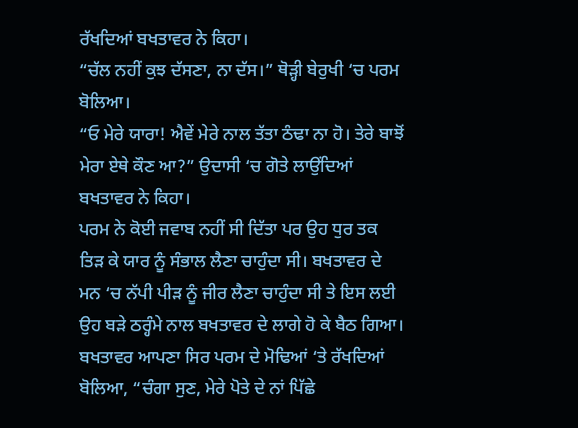ਰੱਖਦਿਆਂ ਬਖਤਾਵਰ ਨੇ ਕਿਹਾ।
“ਚੱਲ ਨਹੀਂ ਕੁਝ ਦੱਸਣਾ, ਨਾ ਦੱਸ।” ਥੋੜ੍ਹੀ ਬੇਰੁਖੀ ‘ਚ ਪਰਮ ਬੋਲਿਆ।
“ਓ ਮੇਰੇ ਯਾਰਾ! ਐਵੇਂ ਮੇਰੇ ਨਾਲ ਤੱਤਾ ਠੰਢਾ ਨਾ ਹੋ। ਤੇਰੇ ਬਾਝੋਂ ਮੇਰਾ ਏਥੇ ਕੌਣ ਆ?” ਉਦਾਸੀ ‘ਚ ਗੋਤੇ ਲਾਉਂਦਿਆਂ ਬਖਤਾਵਰ ਨੇ ਕਿਹਾ।
ਪਰਮ ਨੇ ਕੋਈ ਜਵਾਬ ਨਹੀਂ ਸੀ ਦਿੱਤਾ ਪਰ ਉਹ ਧੁਰ ਤਕ ਤਿੜ ਕੇ ਯਾਰ ਨੂੰ ਸੰਭਾਲ ਲੈਣਾ ਚਾਹੁੰਦਾ ਸੀ। ਬਖਤਾਵਰ ਦੇ ਮਨ ‘ਚ ਨੱਪੀ ਪੀੜ ਨੂੰ ਜੀਰ ਲੈਣਾ ਚਾਹੁੰਦਾ ਸੀ ਤੇ ਇਸ ਲਈ ਉਹ ਬੜੇ ਠਰ੍ਹੰਮੇ ਨਾਲ ਬਖਤਾਵਰ ਦੇ ਲਾਗੇ ਹੋ ਕੇ ਬੈਠ ਗਿਆ।
ਬਖਤਾਵਰ ਆਪਣਾ ਸਿਰ ਪਰਮ ਦੇ ਮੋਢਿਆਂ ‘ਤੇ ਰੱਖਦਿਆਂ ਬੋਲਿਆ, “ਚੰਗਾ ਸੁਣ, ਮੇਰੇ ਪੋਤੇ ਦੇ ਨਾਂ ਪਿੱਛੇ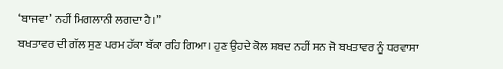‘ਬਾਜਵਾ’ ਨਹੀਂ ਮਿਗਲਾਨੀ ਲਗਦਾ ਹੈ।”
ਬਖਤਾਵਰ ਦੀ ਗੱਲ ਸੁਣ ਪਰਮ ਹੱਕਾ ਬੱਕਾ ਰਹਿ ਗਿਆ। ਹੁਣ ਉਹਦੇ ਕੋਲ ਸ਼ਬਦ ਨਹੀਂ ਸਨ ਜੋ ਬਖਤਾਵਰ ਨੂੰ ਧਰਵਾਸਾ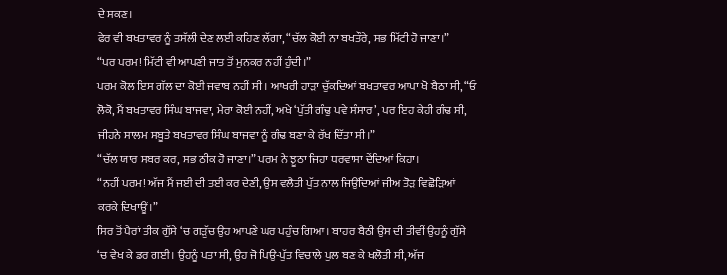ਦੇ ਸਕਣ।
ਫੇਰ ਵੀ ਬਖਤਾਵਰ ਨੂੰ ਤਸੱਲੀ ਦੇਣ ਲਈ ਕਹਿਣ ਲੱਗਾ, “ਚੱਲ ਕੋਈ ਨਾ ਬਖਤੌਰੇ, ਸਭ ਮਿੱਟੀ ਹੋ ਜਾਣਾ।”
“ਪਰ ਪਰਮ! ਮਿੱਟੀ ਵੀ ਆਪਣੀ ਜਾਤ ਤੋਂ ਮੁਨਕਰ ਨਹੀਂ ਹੁੰਦੀ।”
ਪਰਮ ਕੋਲ ਇਸ ਗੱਲ ਦਾ ਕੋਈ ਜਵਾਬ ਨਹੀਂ ਸੀ। ਆਖਰੀ ਹਾੜਾ ਚੁੱਕਦਿਆਂ ਬਖਤਾਵਰ ਆਪਾ ਖੋ ਬੈਠਾ ਸੀ, “ਓ ਲੋਕੋ, ਮੈਂ ਬਖਤਾਵਰ ਸਿੰਘ ਬਾਜਵਾ, ਮੇਰਾ ਕੋਈ ਨਹੀਂ, ਅਖੇ ‘ਪੁੱਤੀ ਗੰਢੁ ਪਵੇ ਸੰਸਾਰ’, ਪਰ ਇਹ ਕੇਹੀ ਗੰਢ ਸੀ, ਜੀਹਨੇ ਸਾਲਮ ਸਬੂਤੇ ਬਖਤਾਵਰ ਸਿੰਘ ਬਾਜਵਾ ਨੂੰ ਗੰਢ ਬਣਾ ਕੇ ਰੱਖ ਦਿੱਤਾ ਸੀ।”
“ਚੱਲ ਯਾਰ ਸਬਰ ਕਰ, ਸਭ ਠੀਕ ਹੋ ਜਾਣਾ।” ਪਰਮ ਨੇ ਝੂਠਾ ਜਿਹਾ ਧਰਵਾਸਾ ਦੇਂਦਿਆਂ ਕਿਹਾ।
“ਨਹੀਂ ਪਰਮ! ਅੱਜ ਮੈਂ ਜਈ ਦੀ ਤਈ ਕਰ ਦੇਣੀ, ਉਸ ਵਲੈਤੀ ਪੁੱਤ ਨਾਲ ਜਿਉਂਦਿਆਂ ਜੀਅ ਤੋੜ ਵਿਛੋੜਿਆਂ ਕਰਕੇ ਦਿਖਾਊਂ।”
ਸਿਰ ਤੋਂ ਪੈਰਾਂ ਤੀਕ ਗੁੱਸੇ ‘ਚ ਗੜੁੱਚ ਉਹ ਆਪਣੇ ਘਰ ਪਹੁੰਚ ਗਿਆ। ਬਾਹਰ ਬੈਠੀ ਉਸ ਦੀ ਤੀਵੀਂ ਉਹਨੂੰ ਗੁੱਸੇ ‘ਚ ਵੇਖ ਕੇ ਡਰ ਗਈ। ਉਹਨੂੰ ਪਤਾ ਸੀ, ਉਹ ਜੋ ਪਿਉ-ਪੁੱਤ ਵਿਚਾਲੇ ਪੁਲ ਬਣ ਕੇ ਖਲੋਤੀ ਸੀ, ਅੱਜ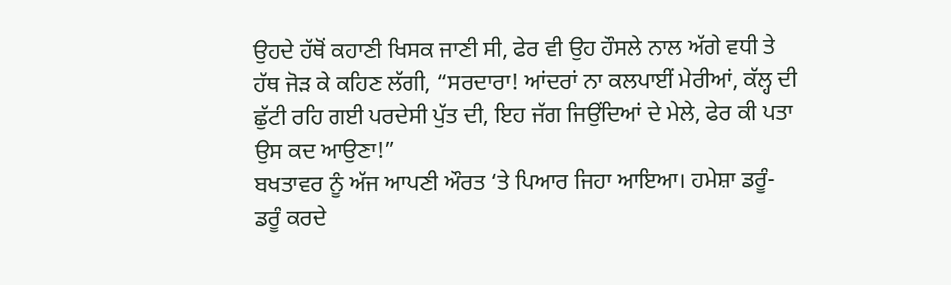ਉਹਦੇ ਹੱਥੋਂ ਕਹਾਣੀ ਖਿਸਕ ਜਾਣੀ ਸੀ, ਫੇਰ ਵੀ ਉਹ ਹੌਸਲੇ ਨਾਲ ਅੱਗੇ ਵਧੀ ਤੇ ਹੱਥ ਜੋੜ ਕੇ ਕਹਿਣ ਲੱਗੀ, “ਸਰਦਾਰਾ! ਆਂਦਰਾਂ ਨਾ ਕਲਪਾਈਂ ਮੇਰੀਆਂ, ਕੱਲ੍ਹ ਦੀ ਛੁੱਟੀ ਰਹਿ ਗਈ ਪਰਦੇਸੀ ਪੁੱਤ ਦੀ, ਇਹ ਜੱਗ ਜਿਉਂਦਿਆਂ ਦੇ ਮੇਲੇ, ਫੇਰ ਕੀ ਪਤਾ ਉਸ ਕਦ ਆਉਣਾ!”
ਬਖਤਾਵਰ ਨੂੰ ਅੱਜ ਆਪਣੀ ਔਰਤ ‘ਤੇ ਪਿਆਰ ਜਿਹਾ ਆਇਆ। ਹਮੇਸ਼ਾ ਡਰੂੰ-ਡਰੂੰ ਕਰਦੇ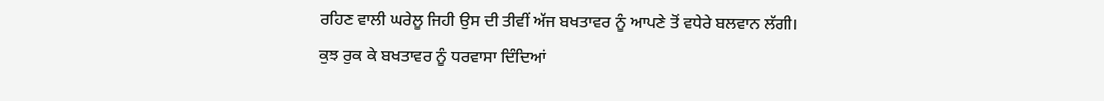ਰਹਿਣ ਵਾਲੀ ਘਰੇਲੂ ਜਿਹੀ ਉਸ ਦੀ ਤੀਵੀਂ ਅੱਜ ਬਖਤਾਵਰ ਨੂੰ ਆਪਣੇ ਤੋਂ ਵਧੇਰੇ ਬਲਵਾਨ ਲੱਗੀ।
ਕੁਝ ਰੁਕ ਕੇ ਬਖਤਾਵਰ ਨੂੰ ਧਰਵਾਸਾ ਦਿੰਦਿਆਂ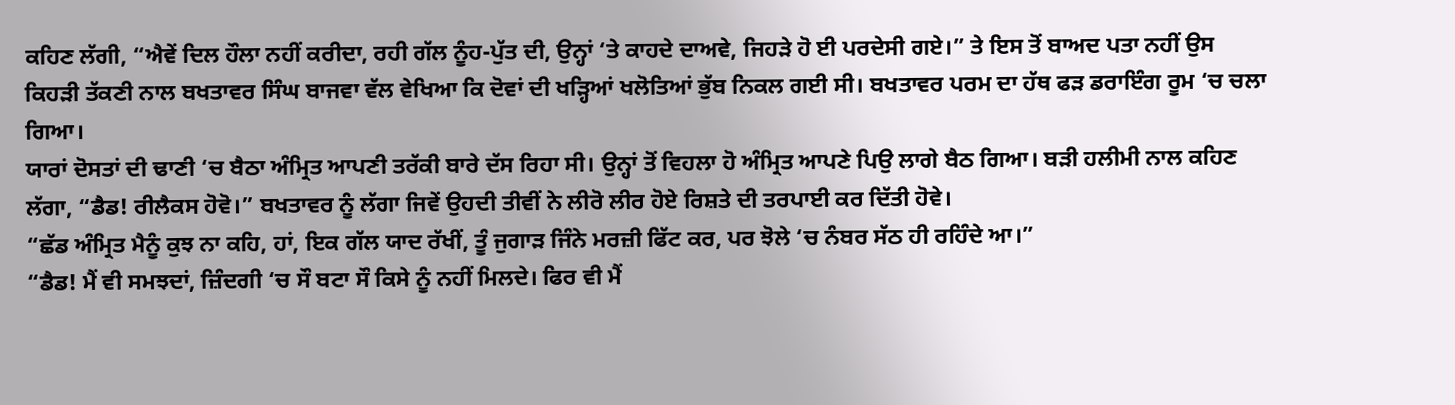ਕਹਿਣ ਲੱਗੀ, “ਐਵੇਂ ਦਿਲ ਹੌਲਾ ਨਹੀਂ ਕਰੀਦਾ, ਰਹੀ ਗੱਲ ਨੂੰਹ-ਪੁੱਤ ਦੀ, ਉਨ੍ਹਾਂ ‘ਤੇ ਕਾਹਦੇ ਦਾਅਵੇ, ਜਿਹੜੇ ਹੋ ਈ ਪਰਦੇਸੀ ਗਏ।” ਤੇ ਇਸ ਤੋਂ ਬਾਅਦ ਪਤਾ ਨਹੀਂ ਉਸ ਕਿਹੜੀ ਤੱਕਣੀ ਨਾਲ ਬਖਤਾਵਰ ਸਿੰਘ ਬਾਜਵਾ ਵੱਲ ਵੇਖਿਆ ਕਿ ਦੋਵਾਂ ਦੀ ਖੜ੍ਹਿਆਂ ਖਲੋਤਿਆਂ ਭੁੱਬ ਨਿਕਲ ਗਈ ਸੀ। ਬਖਤਾਵਰ ਪਰਮ ਦਾ ਹੱਥ ਫੜ ਡਰਾਇੰਗ ਰੂਮ ‘ਚ ਚਲਾ ਗਿਆ।
ਯਾਰਾਂ ਦੋਸਤਾਂ ਦੀ ਢਾਣੀ ‘ਚ ਬੈਠਾ ਅੰਮ੍ਰਿਤ ਆਪਣੀ ਤਰੱਕੀ ਬਾਰੇ ਦੱਸ ਰਿਹਾ ਸੀ। ਉਨ੍ਹਾਂ ਤੋਂ ਵਿਹਲਾ ਹੋ ਅੰਮ੍ਰਿਤ ਆਪਣੇ ਪਿਉ ਲਾਗੇ ਬੈਠ ਗਿਆ। ਬੜੀ ਹਲੀਮੀ ਨਾਲ ਕਹਿਣ ਲੱਗਾ, “ਡੈਡ! ਰੀਲੈਕਸ ਹੋਵੋ।” ਬਖਤਾਵਰ ਨੂੰ ਲੱਗਾ ਜਿਵੇਂ ਉਹਦੀ ਤੀਵੀਂ ਨੇ ਲੀਰੋ ਲੀਰ ਹੋਏ ਰਿਸ਼ਤੇ ਦੀ ਤਰਪਾਈ ਕਰ ਦਿੱਤੀ ਹੋਵੇ।
“ਛੱਡ ਅੰਮ੍ਰਿਤ ਮੈਨੂੰ ਕੁਝ ਨਾ ਕਹਿ, ਹਾਂ, ਇਕ ਗੱਲ ਯਾਦ ਰੱਖੀਂ, ਤੂੰ ਜੁਗਾੜ ਜਿੰਨੇ ਮਰਜ਼ੀ ਫਿੱਟ ਕਰ, ਪਰ ਝੋਲੇ ‘ਚ ਨੰਬਰ ਸੱਠ ਹੀ ਰਹਿੰਦੇ ਆ।”
“ਡੈਡ! ਮੈਂ ਵੀ ਸਮਝਦਾਂ, ਜ਼ਿੰਦਗੀ ‘ਚ ਸੌ ਬਟਾ ਸੌ ਕਿਸੇ ਨੂੰ ਨਹੀਂ ਮਿਲਦੇ। ਫਿਰ ਵੀ ਮੈਂ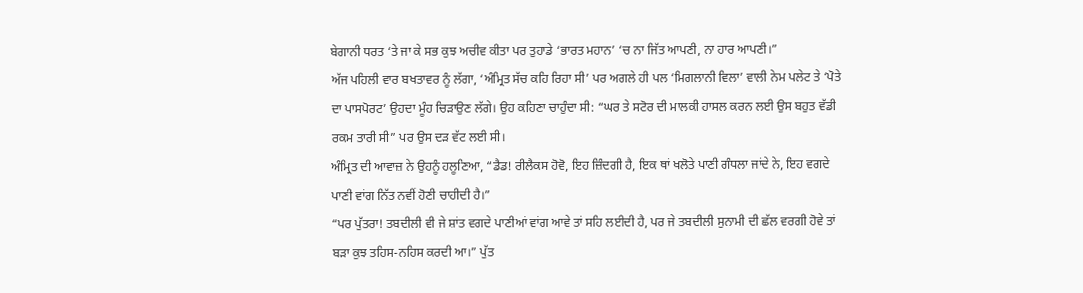ਬੇਗਾਨੀ ਧਰਤ ‘ਤੇ ਜਾ ਕੇ ਸਭ ਕੁਝ ਅਚੀਵ ਕੀਤਾ ਪਰ ਤੁਹਾਡੇ ‘ਭਾਰਤ ਮਹਾਨ’ ‘ਚ ਨਾ ਜਿੱਤ ਆਪਣੀ, ਨਾ ਹਾਰ ਆਪਣੀ।”
ਅੱਜ ਪਹਿਲੀ ਵਾਰ ਬਖਤਾਵਰ ਨੂੰ ਲੱਗਾ, ‘ਅੰਮ੍ਰਿਤ ਸੱਚ ਕਹਿ ਰਿਹਾ ਸੀ’ ਪਰ ਅਗਲੇ ਹੀ ਪਲ ‘ਮਿਗਲਾਨੀ ਵਿਲਾ’ ਵਾਲੀ ਨੇਮ ਪਲੇਟ ਤੇ ‘ਪੋਤੇ ਦਾ ਪਾਸਪੋਰਟ’ ਉਹਦਾ ਮੂੰਹ ਚਿੜਾਉਣ ਲੱਗੇ। ਉਹ ਕਹਿਣਾ ਚਾਹੁੰਦਾ ਸੀ: “ਘਰ ਤੇ ਸਟੋਰ ਦੀ ਮਾਲਕੀ ਹਾਸਲ ਕਰਨ ਲਈ ਉਸ ਬਹੁਤ ਵੱਡੀ ਰਕਮ ਤਾਰੀ ਸੀ” ਪਰ ਉਸ ਦੜ ਵੱਟ ਲਈ ਸੀ।
ਅੰਮ੍ਰਿਤ ਦੀ ਆਵਾਜ਼ ਨੇ ਉਹਨੂੰ ਹਲੂਣਿਆ, “ਡੈਡ! ਰੀਲੈਕਸ ਹੋਵੋ, ਇਹ ਜ਼ਿੰਦਗੀ ਹੈ, ਇਕ ਥਾਂ ਖਲੋਤੇ ਪਾਣੀ ਗੰਧਲਾ ਜਾਂਦੇ ਨੇ, ਇਹ ਵਗਦੇ ਪਾਣੀ ਵਾਂਗ ਨਿੱਤ ਨਵੀਂ ਹੋਣੀ ਚਾਹੀਦੀ ਹੈ।”
“ਪਰ ਪੁੱਤਰਾ! ਤਬਦੀਲੀ ਵੀ ਜੇ ਸ਼ਾਂਤ ਵਗਦੇ ਪਾਣੀਆਂ ਵਾਂਗ ਆਵੇ ਤਾਂ ਸਹਿ ਲਈਦੀ ਹੈ, ਪਰ ਜੇ ਤਬਦੀਲੀ ਸੁਨਾਮੀ ਦੀ ਛੱਲ ਵਰਗੀ ਹੋਵੇ ਤਾਂ ਬੜਾ ਕੁਝ ਤਹਿਸ-ਨਹਿਸ ਕਰਦੀ ਆ।” ਪੁੱਤ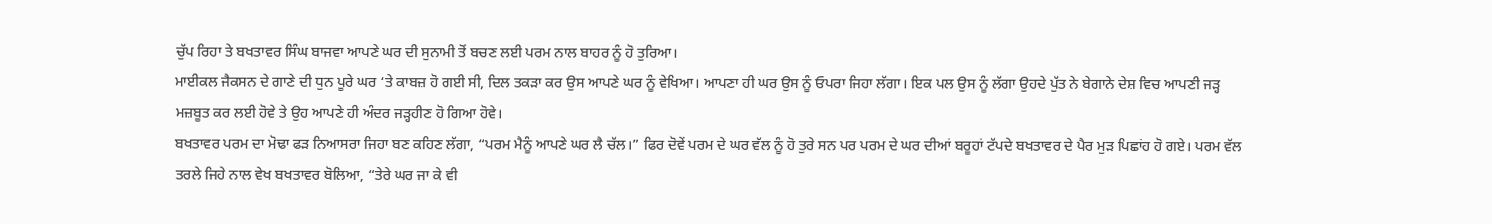ਚੁੱਪ ਰਿਹਾ ਤੇ ਬਖਤਾਵਰ ਸਿੰਘ ਬਾਜਵਾ ਆਪਣੇ ਘਰ ਦੀ ਸੁਨਾਮੀ ਤੋਂ ਬਚਣ ਲਈ ਪਰਮ ਨਾਲ ਬਾਹਰ ਨੂੰ ਹੋ ਤੁਰਿਆ।
ਮਾਈਕਲ ਜੈਕਸਨ ਦੇ ਗਾਣੇ ਦੀ ਧੁਨ ਪੂਰੇ ਘਰ ‘ਤੇ ਕਾਬਜ਼ ਹੋ ਗਈ ਸੀ, ਦਿਲ ਤਕੜਾ ਕਰ ਉਸ ਆਪਣੇ ਘਰ ਨੂੰ ਵੇਖਿਆ। ਆਪਣਾ ਹੀ ਘਰ ਉਸ ਨੂੰ ਓਪਰਾ ਜਿਹਾ ਲੱਗਾ। ਇਕ ਪਲ ਉਸ ਨੂੰ ਲੱਗਾ ਉਹਦੇ ਪੁੱਤ ਨੇ ਬੇਗਾਨੇ ਦੇਸ਼ ਵਿਚ ਆਪਣੀ ਜੜ੍ਹ ਮਜ਼ਬੂਤ ਕਰ ਲਈ ਹੋਵੇ ਤੇ ਉਹ ਆਪਣੇ ਹੀ ਅੰਦਰ ਜੜ੍ਹਹੀਣ ਹੋ ਗਿਆ ਹੋਵੇ।
ਬਖਤਾਵਰ ਪਰਮ ਦਾ ਮੋਢਾ ਫੜ ਨਿਆਸਰਾ ਜਿਹਾ ਬਣ ਕਹਿਣ ਲੱਗਾ, “ਪਰਮ ਮੈਨੂੰ ਆਪਣੇ ਘਰ ਲੈ ਚੱਲ।” ਫਿਰ ਦੋਵੇਂ ਪਰਮ ਦੇ ਘਰ ਵੱਲ ਨੂੰ ਹੋ ਤੁਰੇ ਸਨ ਪਰ ਪਰਮ ਦੇ ਘਰ ਦੀਆਂ ਬਰੂਹਾਂ ਟੱਪਦੇ ਬਖਤਾਵਰ ਦੇ ਪੈਰ ਮੁੜ ਪਿਛਾਂਹ ਹੋ ਗਏ। ਪਰਮ ਵੱਲ ਤਰਲੇ ਜਿਹੇ ਨਾਲ ਵੇਖ ਬਖਤਾਵਰ ਬੋਲਿਆ, “ਤੇਰੇ ਘਰ ਜਾ ਕੇ ਵੀ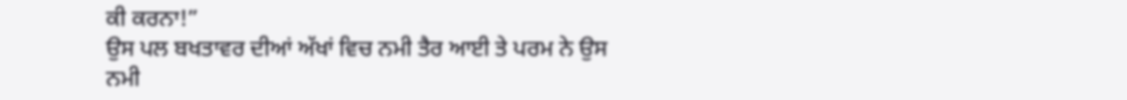ਕੀ ਕਰਨਾ!”
ਉਸ ਪਲ ਬਖਤਾਵਰ ਦੀਆਂ ਅੱਖਾਂ ਵਿਚ ਨਮੀ ਤੈਰ ਆਈ ਤੇ ਪਰਮ ਨੇ ਉਸ ਨਮੀ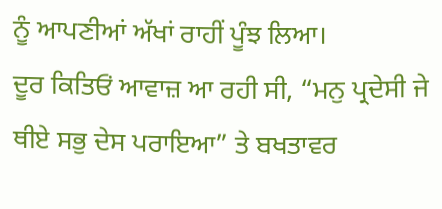ਨੂੰ ਆਪਣੀਆਂ ਅੱਖਾਂ ਰਾਹੀਂ ਪੂੰਝ ਲਿਆ।
ਦੂਰ ਕਿਤਿਓਂ ਆਵਾਜ਼ ਆ ਰਹੀ ਸੀ, “ਮਨੁ ਪ੍ਰਦੇਸੀ ਜੇ ਥੀਏ ਸਭੁ ਦੇਸ ਪਰਾਇਆ” ਤੇ ਬਖਤਾਵਰ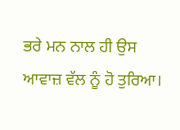ਭਰੇ ਮਨ ਨਾਲ ਹੀ ਉਸ ਆਵਾਜ਼ ਵੱਲ ਨੂੰ ਹੋ ਤੁਰਿਆ।